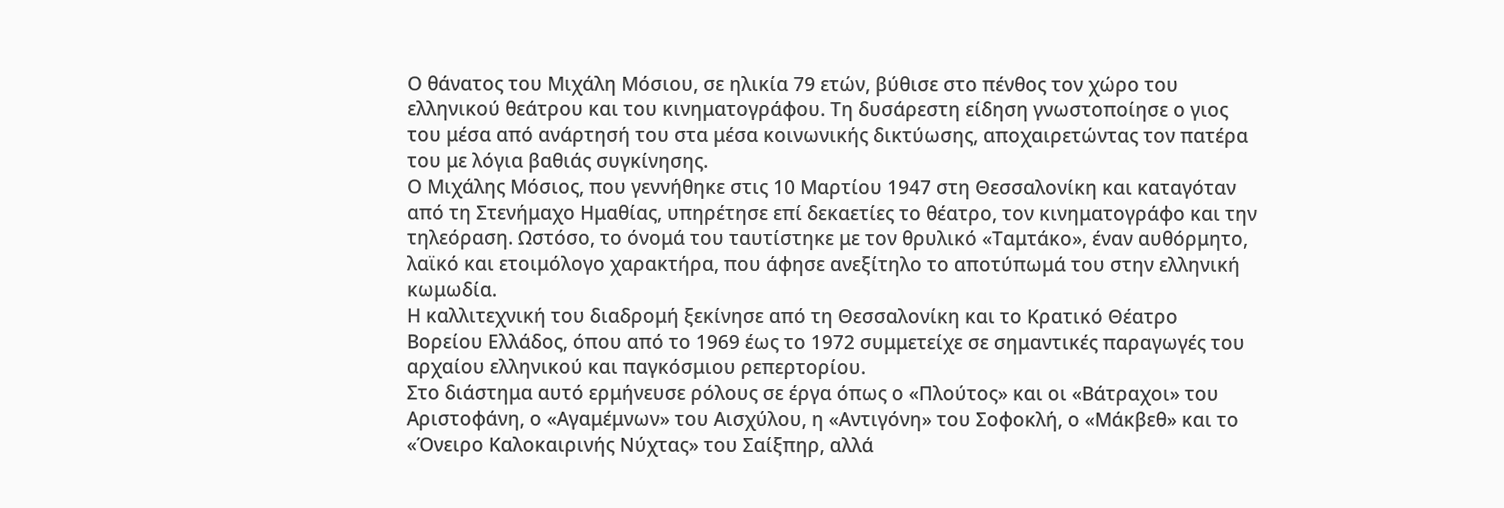Ο θάνατος του Μιχάλη Μόσιου, σε ηλικία 79 ετών, βύθισε στο πένθος τον χώρο του ελληνικού θεάτρου και του κινηματογράφου. Τη δυσάρεστη είδηση γνωστοποίησε ο γιος του μέσα από ανάρτησή του στα μέσα κοινωνικής δικτύωσης, αποχαιρετώντας τον πατέρα του με λόγια βαθιάς συγκίνησης.
Ο Μιχάλης Μόσιος, που γεννήθηκε στις 10 Μαρτίου 1947 στη Θεσσαλονίκη και καταγόταν από τη Στενήμαχο Ημαθίας, υπηρέτησε επί δεκαετίες το θέατρο, τον κινηματογράφο και την τηλεόραση. Ωστόσο, το όνομά του ταυτίστηκε με τον θρυλικό «Ταμτάκο», έναν αυθόρμητο, λαϊκό και ετοιμόλογο χαρακτήρα, που άφησε ανεξίτηλο το αποτύπωμά του στην ελληνική κωμωδία.
Η καλλιτεχνική του διαδρομή ξεκίνησε από τη Θεσσαλονίκη και το Κρατικό Θέατρο Βορείου Ελλάδος, όπου από το 1969 έως το 1972 συμμετείχε σε σημαντικές παραγωγές του αρχαίου ελληνικού και παγκόσμιου ρεπερτορίου.
Στο διάστημα αυτό ερμήνευσε ρόλους σε έργα όπως ο «Πλούτος» και οι «Βάτραχοι» του Αριστοφάνη, ο «Αγαμέμνων» του Αισχύλου, η «Αντιγόνη» του Σοφοκλή, ο «Μάκβεθ» και το «Όνειρο Καλοκαιρινής Νύχτας» του Σαίξπηρ, αλλά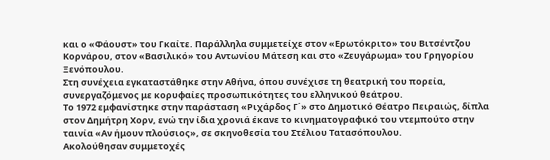και ο «Φάουστ» του Γκαίτε. Παράλληλα συμμετείχε στον «Ερωτόκριτο» του Βιτσέντζου Κορνάρου, στον «Βασιλικό» του Αντωνίου Μάτεση και στο «Ζευγάρωμα» του Γρηγορίου Ξενόπουλου.
Στη συνέχεια εγκαταστάθηκε στην Αθήνα, όπου συνέχισε τη θεατρική του πορεία, συνεργαζόμενος με κορυφαίες προσωπικότητες του ελληνικού θεάτρου.
Το 1972 εμφανίστηκε στην παράσταση «Ριχάρδος Γ΄» στο Δημοτικό Θέατρο Πειραιώς, δίπλα στον Δημήτρη Χορν, ενώ την ίδια χρονιά έκανε το κινηματογραφικό του ντεμπούτο στην ταινία «Αν ήμουν πλούσιος», σε σκηνοθεσία του Στέλιου Τατασόπουλου.
Ακολούθησαν συμμετοχές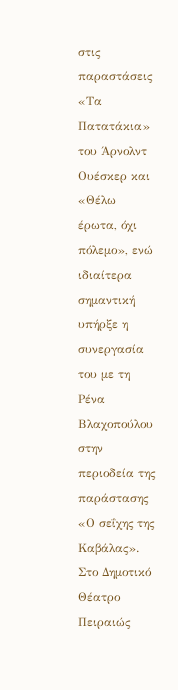στις παραστάσεις «Τα Πατατάκια» του Άρνολντ Ουέσκερ και «Θέλω έρωτα, όχι πόλεμο», ενώ ιδιαίτερα σημαντική υπήρξε η συνεργασία του με τη Ρένα Βλαχοπούλου στην περιοδεία της παράστασης «Ο σεΐχης της Καβάλας». Στο Δημοτικό Θέατρο Πειραιώς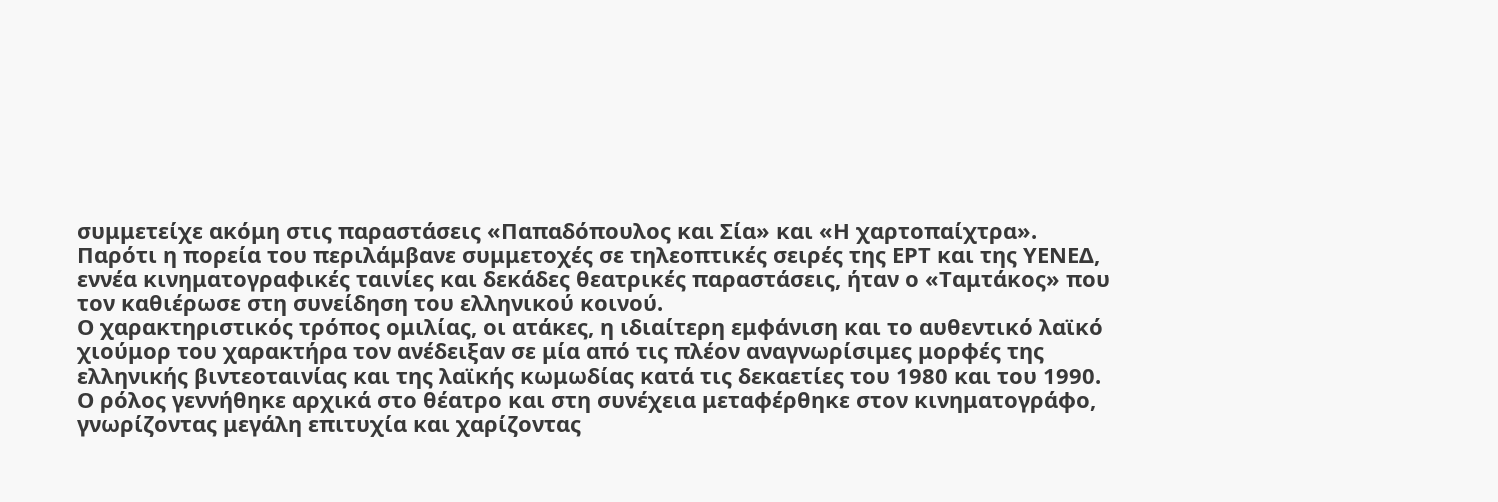συμμετείχε ακόμη στις παραστάσεις «Παπαδόπουλος και Σία» και «Η χαρτοπαίχτρα».
Παρότι η πορεία του περιλάμβανε συμμετοχές σε τηλεοπτικές σειρές της ΕΡΤ και της ΥΕΝΕΔ, εννέα κινηματογραφικές ταινίες και δεκάδες θεατρικές παραστάσεις, ήταν ο «Ταμτάκος» που τον καθιέρωσε στη συνείδηση του ελληνικού κοινού.
Ο χαρακτηριστικός τρόπος ομιλίας, οι ατάκες, η ιδιαίτερη εμφάνιση και το αυθεντικό λαϊκό χιούμορ του χαρακτήρα τον ανέδειξαν σε μία από τις πλέον αναγνωρίσιμες μορφές της ελληνικής βιντεοταινίας και της λαϊκής κωμωδίας κατά τις δεκαετίες του 1980 και του 1990.
Ο ρόλος γεννήθηκε αρχικά στο θέατρο και στη συνέχεια μεταφέρθηκε στον κινηματογράφο, γνωρίζοντας μεγάλη επιτυχία και χαρίζοντας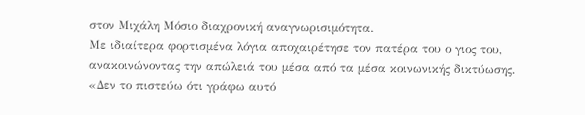στον Μιχάλη Μόσιο διαχρονική αναγνωρισιμότητα.
Με ιδιαίτερα φορτισμένα λόγια αποχαιρέτησε τον πατέρα του ο γιος του, ανακοινώνοντας την απώλειά του μέσα από τα μέσα κοινωνικής δικτύωσης.
«Δεν το πιστεύω ότι γράφω αυτό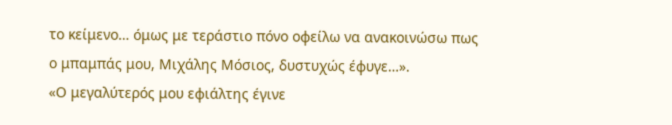το κείμενο… όμως με τεράστιο πόνο οφείλω να ανακοινώσω πως ο μπαμπάς μου, Μιχάλης Μόσιος, δυστυχώς έφυγε…».
«Ο μεγαλύτερός μου εφιάλτης έγινε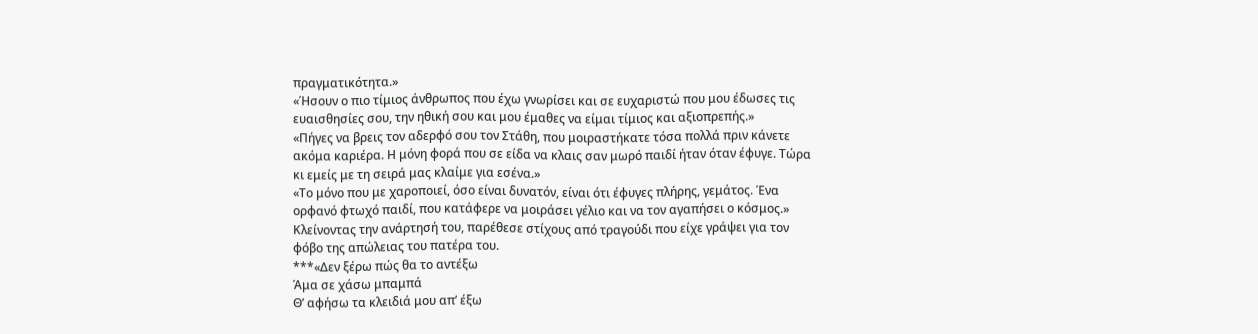πραγματικότητα.»
«Ήσουν ο πιο τίμιος άνθρωπος που έχω γνωρίσει και σε ευχαριστώ που μου έδωσες τις ευαισθησίες σου, την ηθική σου και μου έμαθες να είμαι τίμιος και αξιοπρεπής.»
«Πήγες να βρεις τον αδερφό σου τον Στάθη, που μοιραστήκατε τόσα πολλά πριν κάνετε ακόμα καριέρα. Η μόνη φορά που σε είδα να κλαις σαν μωρό παιδί ήταν όταν έφυγε. Τώρα κι εμείς με τη σειρά μας κλαίμε για εσένα.»
«Το μόνο που με χαροποιεί, όσο είναι δυνατόν, είναι ότι έφυγες πλήρης, γεμάτος. Ένα ορφανό φτωχό παιδί, που κατάφερε να μοιράσει γέλιο και να τον αγαπήσει ο κόσμος.»
Κλείνοντας την ανάρτησή του, παρέθεσε στίχους από τραγούδι που είχε γράψει για τον φόβο της απώλειας του πατέρα του.
***«Δεν ξέρω πώς θα το αντέξω
Άμα σε χάσω μπαμπά
Θ’ αφήσω τα κλειδιά μου απ’ έξω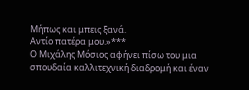Μήπως και μπεις ξανά.
Αντίο πατέρα μου.»***
Ο Μιχάλης Μόσιος αφήνει πίσω του μια σπουδαία καλλιτεχνική διαδρομή και έναν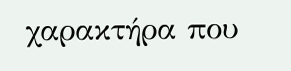χαρακτήρα που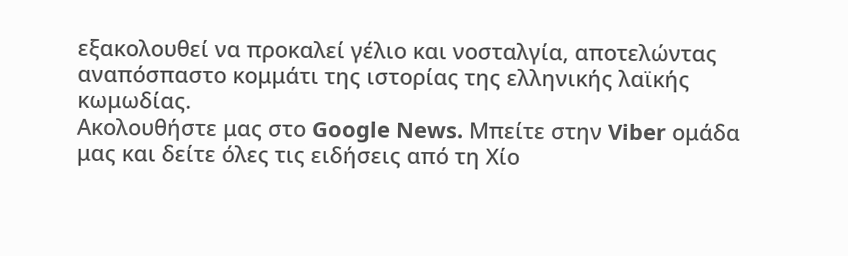εξακολουθεί να προκαλεί γέλιο και νοσταλγία, αποτελώντας αναπόσπαστο κομμάτι της ιστορίας της ελληνικής λαϊκής κωμωδίας.
Ακολουθήστε μας στο Google News. Μπείτε στην Viber ομάδα μας και δείτε όλες τις ειδήσεις από τη Χίο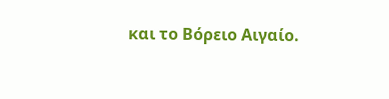και το Βόρειο Αιγαίο.